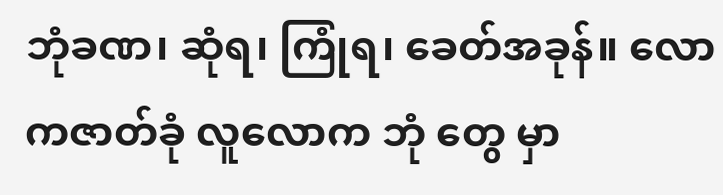ဘုံခဏ၊ ဆုံရ၊ ကြုံရ၊ ခေတ်အခုန်။ လောကဇာတ်ခုံ လူလောက ဘုံ တွေ မှာ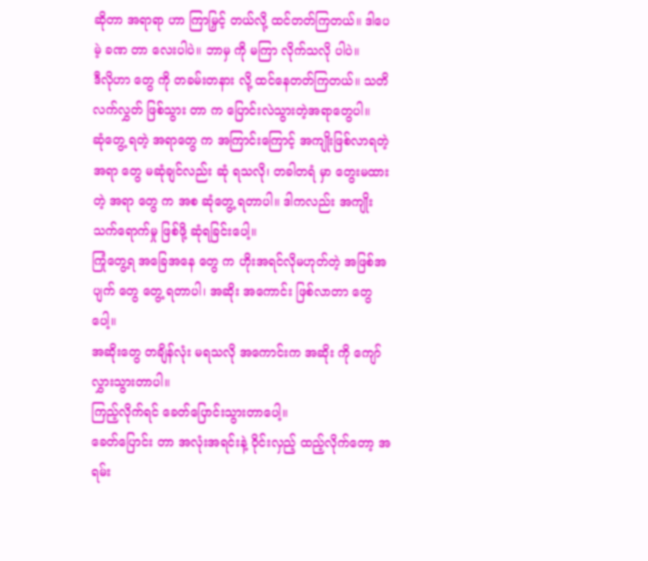ဆိုတာ အရာရာ ဟာ ကြာမြှင့် တယ်လို့ ထင်တတ်ကြတယ်။ ဒါပေမဲ့ ခဏ တာ လေးပါပဲ။ ဘာမှ ကို မကြာ လိုက်သလို ပါပဲ။
ဒီလိုဟာ တွေ ကို တခမ်းတနား လို့ ထင်နေတတ်ကြတယ်။ သတိ လက်လွှတ် ဖြစ်သွား တာ က ပြောင်းလဲသွားတဲ့အရာတွေပါ။
ဆုံတွေ့ ရတဲ့ အရာတွေ က အကြာင်းကြောင့် အကျိုးဖြစ်လာရတဲ့ အရာ တွေ မဆုံချင်လည်း ဆုံ ရသလို၊ တခါတရံ မှာ တွေးမထားတဲ့ အရာ တွေ က အစ ဆုံတွေ့ ရတာပါ။ ဒါကလည်း အကျိုးသက်ရောက်မှု ဖြစ်ဖို့ ဆုံရခြင်းပေါ့။
ကြုံတွေ့ရ အခြေအနေ တွေ က ဟိုးအရင်လိုမဟုတ်တဲ့ အဖြစ်အပျက် တွေ တွေ့ ရတာပါ၊ အဆိုး အကောင်း ဖြစ်လာတာ တွေပေါ့။
အဆိုးတွေ တချိန်လုံး မရသလို အကောင်းက အဆိုး ကို ကျော်လွှားသွားတာပါ။
ကြည့်လိုက်ရင် ခေတ်ပြောင်းသွားတာပေါ့။
ခေတ်ပြောင်း တာ အလုံးအရင်းနဲ့ ဝိုင်းလှည့် ထည့်လိုက်တော့ အရမ်း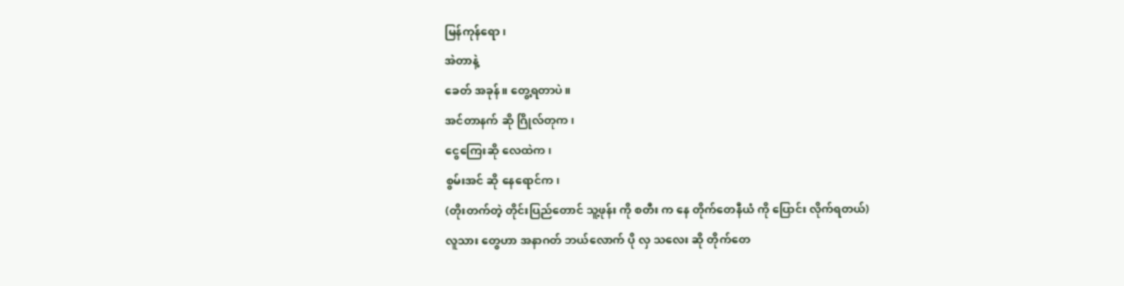မြန်ကုန်ရော၊
အဲတာနဲ့
ခေတ် အခုန်။ တွေ့ရတာပဲ။
အင်တာနက် ဆို ဂြိုလ်တုက၊
ငွေကြေးဆို လေထဲက၊
စွမ်းအင် ဆို နေရောင်က၊
(တိုးတက်တဲ့ တိုင်းပြည်တောင် သူ့ဖုန်း ကို စတီး က နေ တိုက်တေနီယံ ကို ပြောင်း လိုက်ရတယ်)
လူသား တွေဟာ အနာဂတ် ဘယ်လောက် ပို လှ သလေး ဆို တိုက်တေ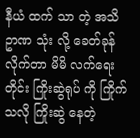နီယံ ထက် သာ တဲ့ အသိဥာဏ သုံး လို့ ခေတ်ခုန် လိုက်တာ မိမိ လက်ရေးတိုင်း ကြိုးဆွဲရုပ် ကို ကြိုက်သလို ကြိုးဆွဲ နေတဲ့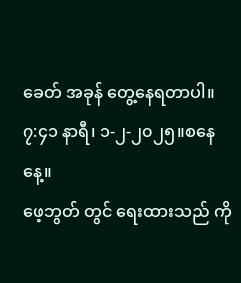ခေတ် အခုန် တွေ့နေရတာပါ။
၇:၄၁ နာရီ၊ ၁-၂-၂၀၂၅။စနေနေ့။
ဖေ့ဘွတ် တွင် ရေးထားသည် ကို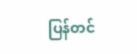ပြန်တင်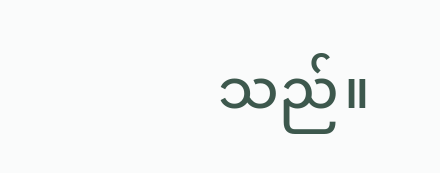သည်။